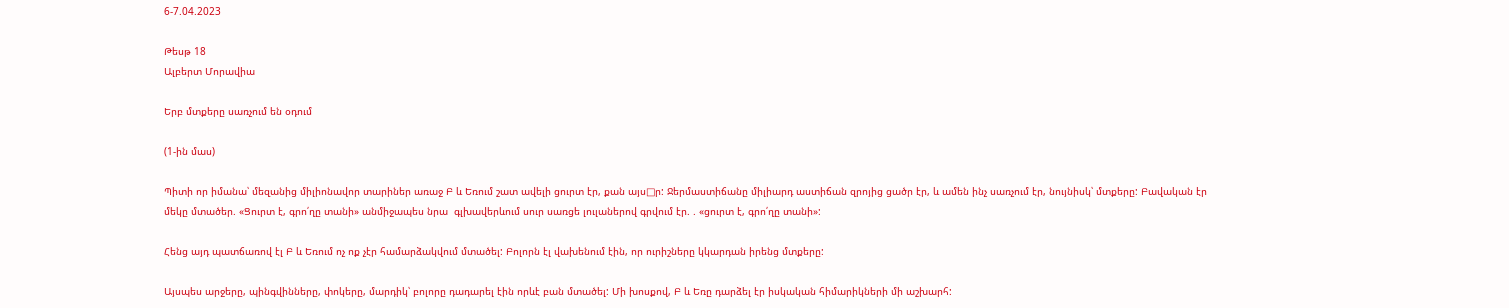6-7.04.2023

Թեսթ 18
Ալբերտ Մորավիա

Երբ մտքերը սառչում են օդում

(1-ին մաս)

Պիտի որ իմանա՝ մեզանից միլիոնավոր տարիներ առաջ Բ և Եռում շատ ավելի ցուրտ էր, քան այս□ր: Ջերմաստիճանը միլիարդ աստիճան զրոյից ցածր էր, և ամեն ինչ սառչում էր, նույնիսկ՝ մտքերը: Բավական էր մեկը մտածեր. «Ցուրտ է, գրո՛ղը տանի» անմիջապես նրա  գլխավերևում սուր սառցե լուլաներով գրվում էր. . «ցուրտ է, գրո՛ղը տանի»:

Հենց այդ պատճառով էլ Բ և Եռում ոչ ոք չէր համարձակվում մտածել: Բոլորն էլ վախենում էին, որ ուրիշները կկարդան իրենց մտքերը:

Այսպես արջերը, պինգվինները, փոկերը, մարդիկ՝ բոլորը դադարել էին որևէ բան մտածել: Մի խոսքով, Բ և Եռը դարձել էր իսկական հիմարիկների մի աշխարհ: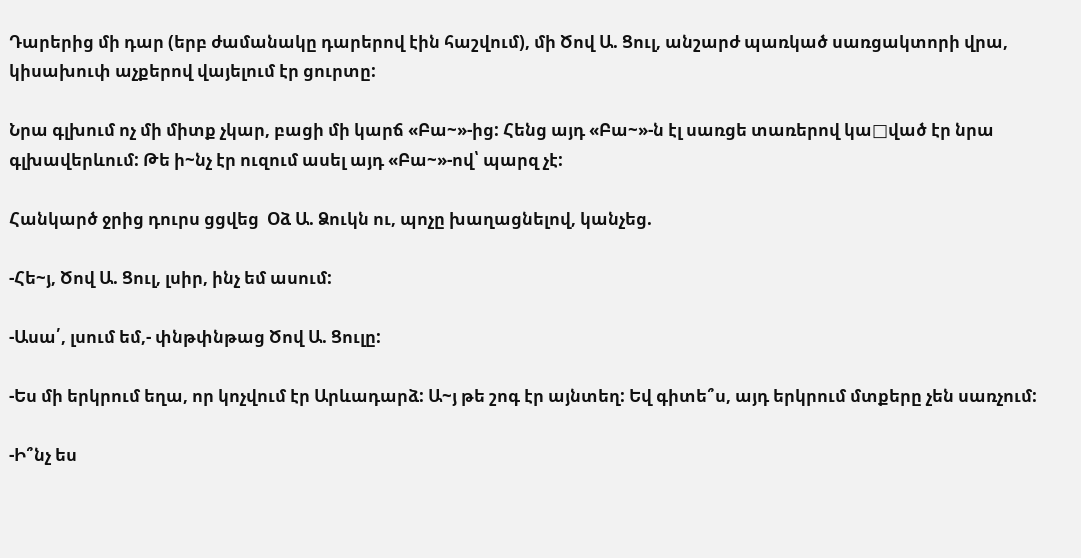Դարերից մի դար (երբ ժամանակը դարերով էին հաշվում), մի Ծով Ա. Ցուլ, անշարժ պառկած սառցակտորի վրա, կիսախուփ աչքերով վայելում էր ցուրտը:

Նրա գլխում ոչ մի միտք չկար, բացի մի կարճ «Բա~»-ից: Հենց այդ «Բա~»-ն էլ սառցե տառերով կա□ված էր նրա գլխավերևում: Թե ի~նչ էր ուզում ասել այդ «Բա~»-ով՝ պարզ չէ:

Հանկարծ ջրից դուրս ցցվեց  Օձ Ա. Ձուկն ու, պոչը խաղացնելով, կանչեց.

-Հե~յ, Ծով Ա. Ցուլ, լսիր, ինչ եմ ասում:

-Ասա՛, լսում եմ,- փնթփնթաց Ծով Ա. Ցուլը:

-Ես մի երկրում եղա, որ կոչվում էր Արևադարձ: Ա~յ թե շոգ էր այնտեղ: Եվ գիտե՞ս, այդ երկրում մտքերը չեն սառչում:

-Ի՞նչ ես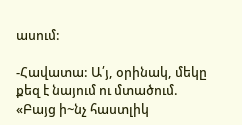ասում:

-Հավատա: Ա՛յ, օրինակ, մեկը քեզ է նայում ու մտածում. «Բայց ի~նչ հաստլիկ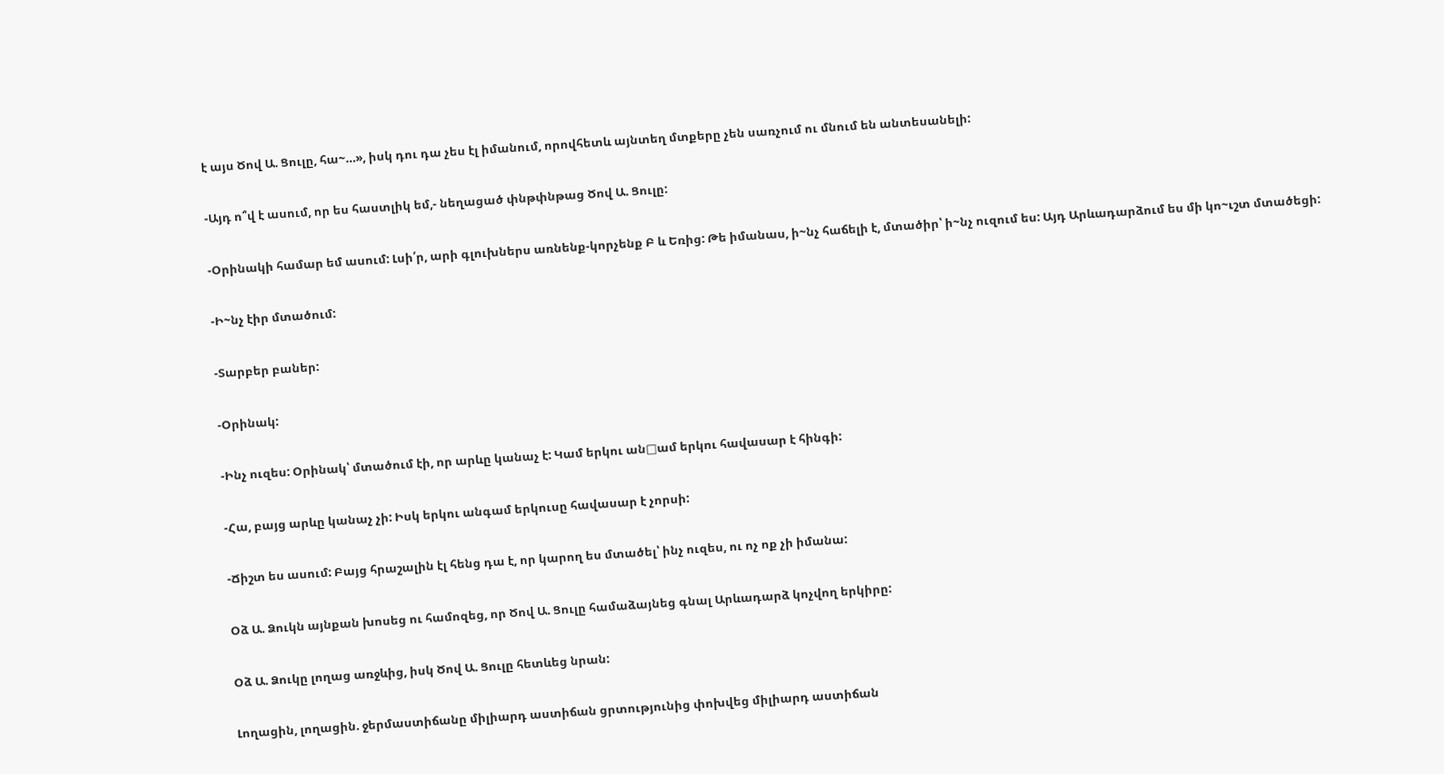է այս Ծով Ա. Ցուլը, հա~…», իսկ դու դա չես էլ իմանում, որովհետև այնտեղ մտքերը չեն սառչում ու մնում են անտեսանելի:

-Այդ ո՞վ է ասում, որ ես հաստլիկ եմ,- նեղացած փնթփնթաց Ծով Ա. Ցուլը:

-Օրինակի համար եմ ասում: Լսի՛ր, արի գլուխներս առնենք-կորչենք Բ և Եռից: Թե իմանաս, ի~նչ հաճելի է, մտածիր՝ ի~նչ ուզում ես: Այդ Արևադարձում ես մի կո~ւշտ մտածեցի:

-Ի~նչ էիր մտածում:

-Տարբեր բաներ:

-Օրինակ:

-Ինչ ուզես: Օրինակ՝ մտածում էի, որ արևը կանաչ է: Կամ երկու ան□ամ երկու հավասար է հինգի:

-Հա, բայց արևը կանաչ չի: Իսկ երկու անգամ երկուսը հավասար է չորսի:

-Ճիշտ ես ասում: Բայց հրաշալին էլ հենց դա է, որ կարող ես մտածել՝ ինչ ուզես, ու ոչ ոք չի իմանա:

Օձ Ա. Ձուկն այնքան խոսեց ու համոզեց, որ Ծով Ա. Ցուլը համաձայնեց գնալ Արևադարձ կոչվող երկիրը:

Օձ Ա. Ձուկը լողաց առջևից, իսկ Ծով Ա. Ցուլը հետևեց նրան:

Լողացին, լողացին. ջերմաստիճանը միլիարդ աստիճան ցրտությունից փոխվեց միլիարդ աստիճան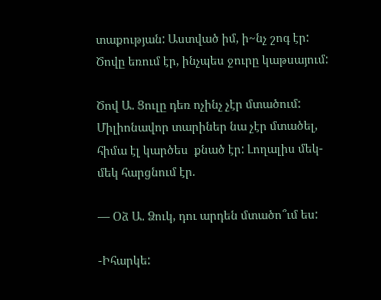տաքության: Աստված իմ, ի~նչ շոգ էր: Ծովը եռում էր, ինչպես ջուրը կաթսայում:

Ծով Ա. Ցուլը դեռ ոչինչ չէր մտածում: Միլիոնավոր տարիներ նա չէր մտածել, հիմա էլ կարծես  քնած էր: Լողալիս մեկ-մեկ հարցնում էր.

— Օձ Ա. Ձուկ, դու արդեն մտածո՞ւմ ես:

-Իհարկե: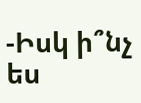-Իսկ ի՞նչ ես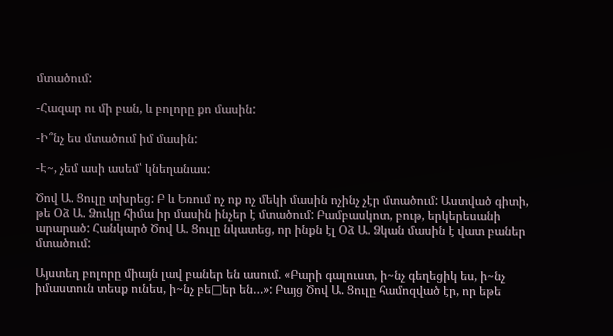մտածում:

-Հազար ու մի բան, և բոլորը քո մասին:

-Ի՞նչ ես մտածում իմ մասին:

-Է~, չեմ ասի ասեմ՝ կնեղանաս:

Ծով Ա. Ցուլը տխրեց: Բ և Եռում ոչ ոք ոչ մեկի մասին ոչինչ չէր մտածում: Աստված գիտի, թե Օձ Ա. Ձուկը հիմա իր մասին ինչեր է մտածում: Բամբասկոտ, բութ, երկերեսանի արարած: Հանկարծ Ծով Ա. Ցուլը նկատեց, որ ինքն էլ Օձ Ա. Ձկան մասին է վատ բաներ մտածում:

Այստեղ բոլորը միայն լավ բաներ են ասում. «Բարի գալուստ, ի~նչ գեղեցիկ ես, ի~նչ իմաստուն տեսք ունես, ի~նչ բե□եր են…»: Բայց Ծով Ա. Ցուլը համոզված էր, որ եթե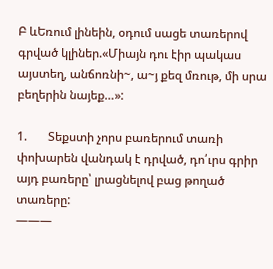Բ ևԵռում լինեին, օդում սացե տառերով գրված կլիներ.«Միայն դու էիր պակաս այստեղ, անճոռնի~, ա~յ քեզ մռութ, մի սրա բեղերին նայեք…»:

1.       Տեքստի չորս բառերում տառի փոխարեն վանդակ է դրված, դո՛ւրս գրիր այդ բառերը՝ լրացնելով բաց թողած տառերը:
———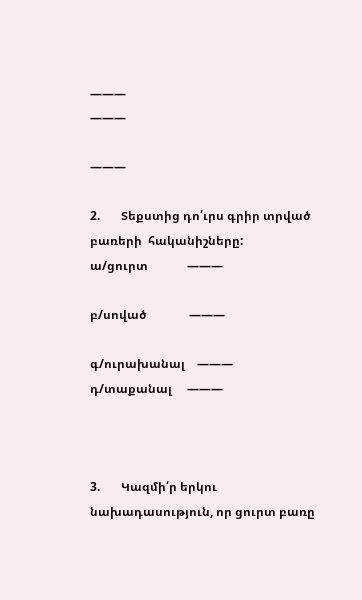———
———

———

2.       Տեքստից դո՛ւրս գրիր տրված բառերի  հականիշները:
ա/ցուրտ             ———

բ/սոված              ———

գ/ուրախանալ    ———
դ/տաքանալ     ———



3.       Կազմի՛ր երկու նախադասություն, որ ցուրտ բառը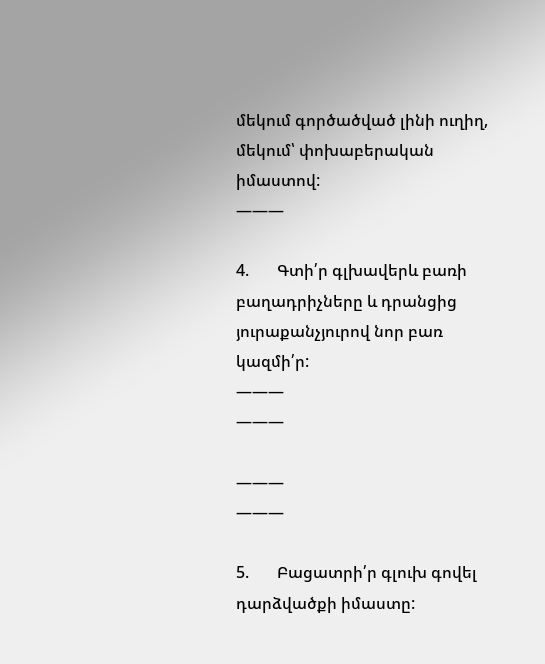մեկում գործածված լինի ուղիղ, մեկում՝ փոխաբերական իմաստով:
———

4.       Գտի՛ր գլխավերև բառի բաղադրիչները և դրանցից յուրաքանչյուրով նոր բառ կազմի՛ր:
———
———

———
———

5.       Բացատրի՛ր գլուխ գովել դարձվածքի իմաստը: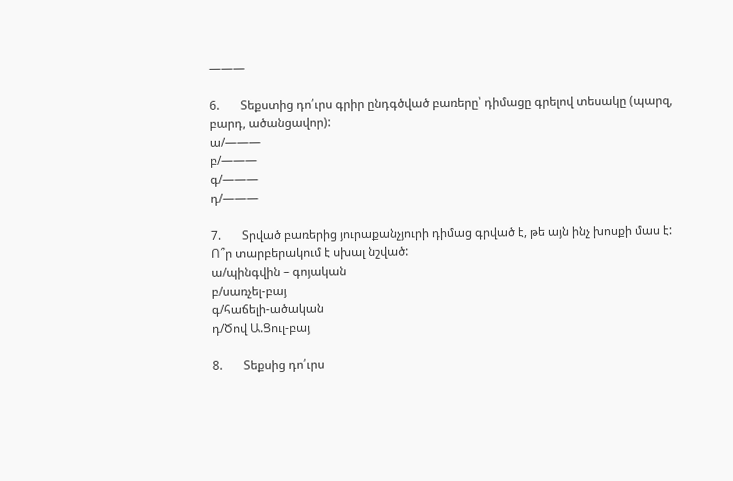———

6.       Տեքստից դո՛ւրս գրիր ընդգծված բառերը՝ դիմացը գրելով տեսակը (պարզ, բարդ, ածանցավոր):
ա/———
բ/———
գ/———
դ/———

7.       Տրված բառերից յուրաքանչյուրի դիմաց գրված է, թե այն ինչ խոսքի մաս է: Ո՞ր տարբերակում է սխալ նշված:
ա/պինգվին – գոյական
բ/սառչել-բայ
գ/հաճելի-ածական
դ/Ծով Ա.Ցուլ-բայ

8.       Տեքսից դո՛ւրս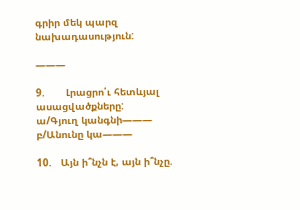գրիր մեկ պարզ նախադասություն:

———

9.       Լրացրո՛ւ հետևյալ ասացվածքները:
ա/Գյուղ կանգնի———
բ/Անունը կա———

10.   Այն ի՞նչն է, այն ի՞նչը.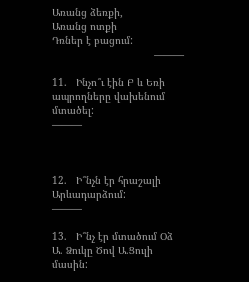Առանց ձեռքի,
Առանց ոտքի
Դռներ է բացում:
                                  ———

11.   Ինչո՞ւ էին Բ և Եռի ապրողները վախենում մտածել:
———



12.   Ի՞նչն էր հրաշալի Արևադարձում:
———

13.   Ի՞նչ էր մտածում Օձ Ա. Ձուկը Ծով Ա.Ցուլի մասին: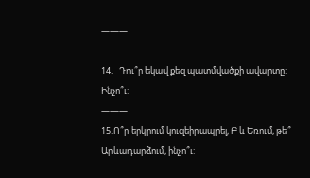———

14.   Դու՞ր եկավ քեզ պատմվածքի ավարտը: Ինչո՞ւ:
———
15.Ո՞ր երկրում կուզեիրապրել, Բ և Եռում, թե՞ Արևադարձում, ինչո՞ւ: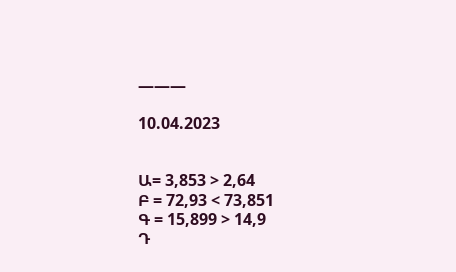———

10.04.2023


Ա= 3,853 > 2,64
Բ = 72,93 < 73,851
Գ = 15,899 > 14,9
Դ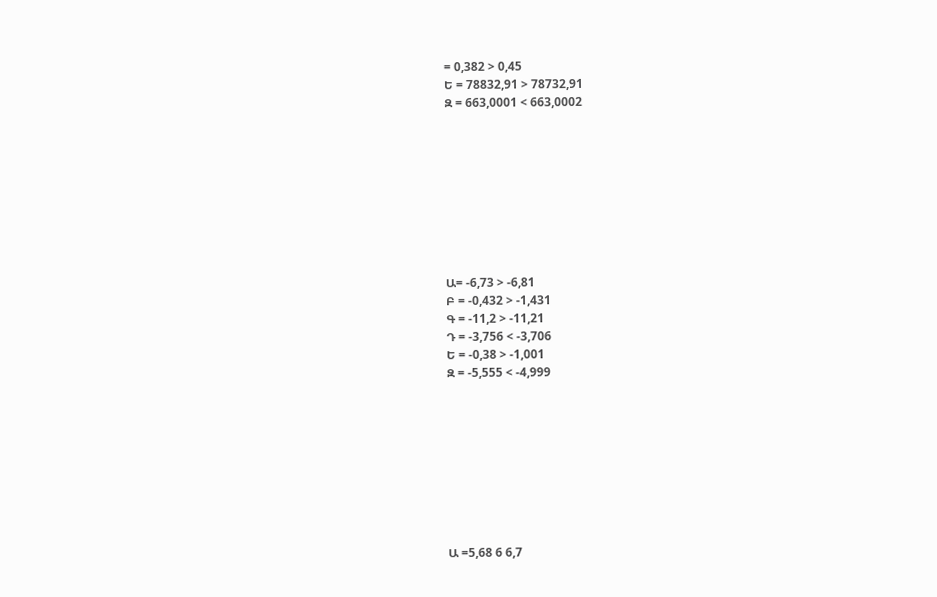= 0,382 > 0,45
Ե = 78832,91 > 78732,91
Զ = 663,0001 < 663,0002









Ա= -6,73 > -6,81
Բ = -0,432 > -1,431
Գ = -11,2 > -11,21
Դ = -3,756 < -3,706
Ե = -0,38 > -1,001
Զ = -5,555 < -4,999









Ա =5,68 6 6,7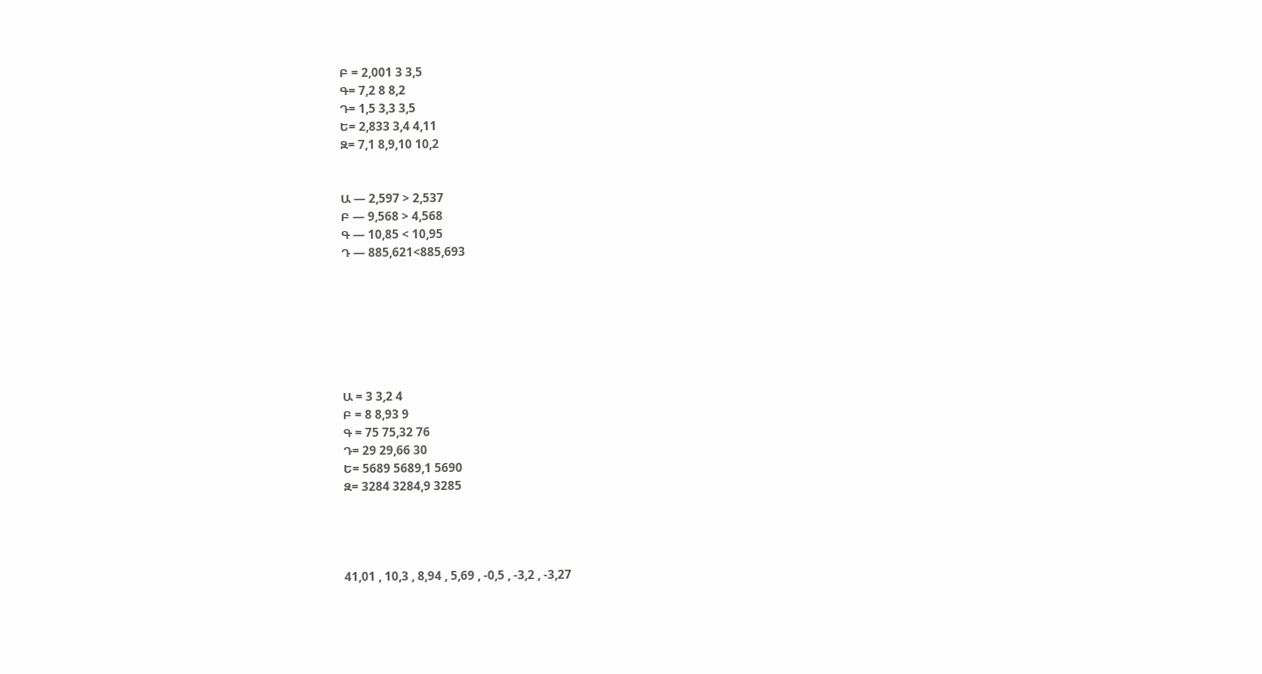Բ = 2,001 3 3,5
Գ= 7,2 8 8,2
Դ= 1,5 3,3 3,5
Ե= 2,833 3,4 4,11
Զ= 7,1 8,9,10 10,2


Ա — 2,597 > 2,537
Բ — 9,568 > 4,568
Գ — 10,85 < 10,95
Դ — 885,621<885,693







Ա = 3 3,2 4
Բ = 8 8,93 9
Գ = 75 75,32 76
Դ= 29 29,66 30
Ե= 5689 5689,1 5690
Զ= 3284 3284,9 3285




41,01 , 10,3 , 8,94 , 5,69 , -0,5 , -3,2 , -3,27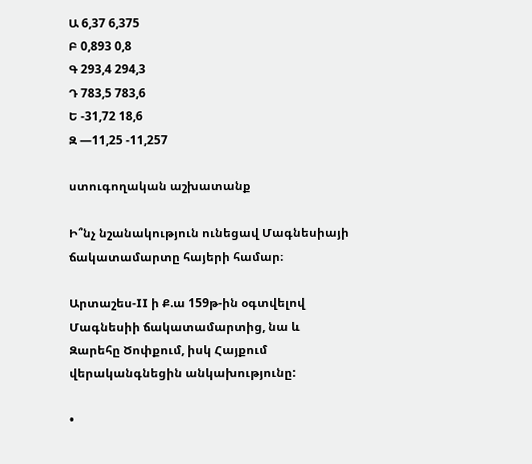Ա 6,37 6,375
Բ 0,893 0,8
Գ 293,4 294,3
Դ 783,5 783,6
Ե -31,72 18,6
Զ —11,25 -11,257

ստուգողական աշխատանք

Ի՞նչ նշանակություն ունեցավ Մագնեսիայի ճակատամարտը հայերի համար։

Արտաշես-II ի Ք.ա 159թ-ին օգտվելով Մագնեսիի ճակատամարտից, նա և Զարեհը Ծոփքում, իսկ Հայքում վերականգնեցին անկախությունը:

•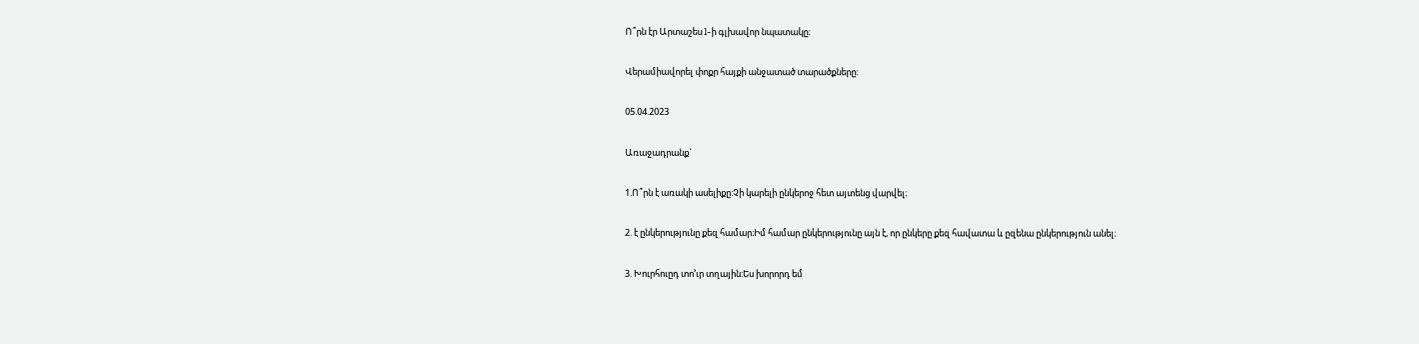Ո՞րն էր Արտաշես l-ի գլխավոր նպատակը։

Վերամիավորել փոքր հայքի անջատած տարածքները:

05.04.2023

Առաջադրանք`

1.Ո՞րն է առակի ասելիքը:Չի կարելի ընկերոջ հետ այտենց վարվել։

2. է ընկերությունը քեզ համար։Իմ համար ընկերությունը այն է, որ ընկերը քեզ հավատա և ըզենա ընկերություն անել։

3. Խուրհուըդ տո’ւր տղային։Ես խորորդ եմ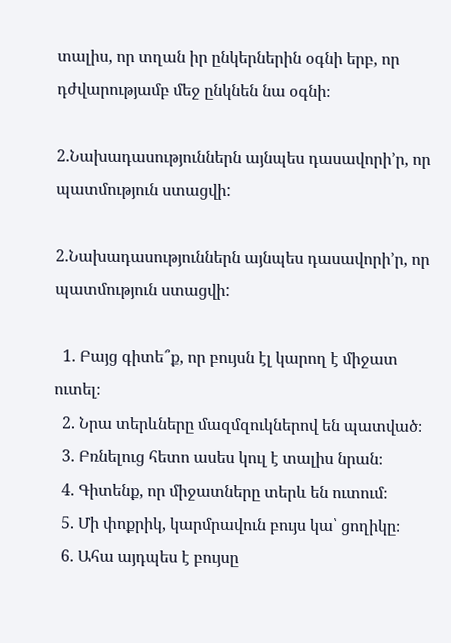տալիս, որ տղան իր ընկերներին օգնի երբ, որ դժվարությամբ մեջ ընկնեն նա օգնի։

2.Նախադասություններն այնպես դասավորի’ր, որ պատմություն ստացվի:

2.Նախադասություններն այնպես դասավորի’ր, որ պատմություն ստացվի:

  1. Բայց գիտե՞ք, որ բույսն էլ կարող է միջատ ուտել։
  2. Նրա տերևները մազմզուկներով են պատված։
  3. Բռնելուց հետո ասես կուլ է տալիս նրան։
  4. Գիտենք, որ միջատները տերև են ուտում։
  5. Մի փոքրիկ, կարմրավուն բույս կա՝ ցողիկը։
  6. Ահա այդպես է բույսը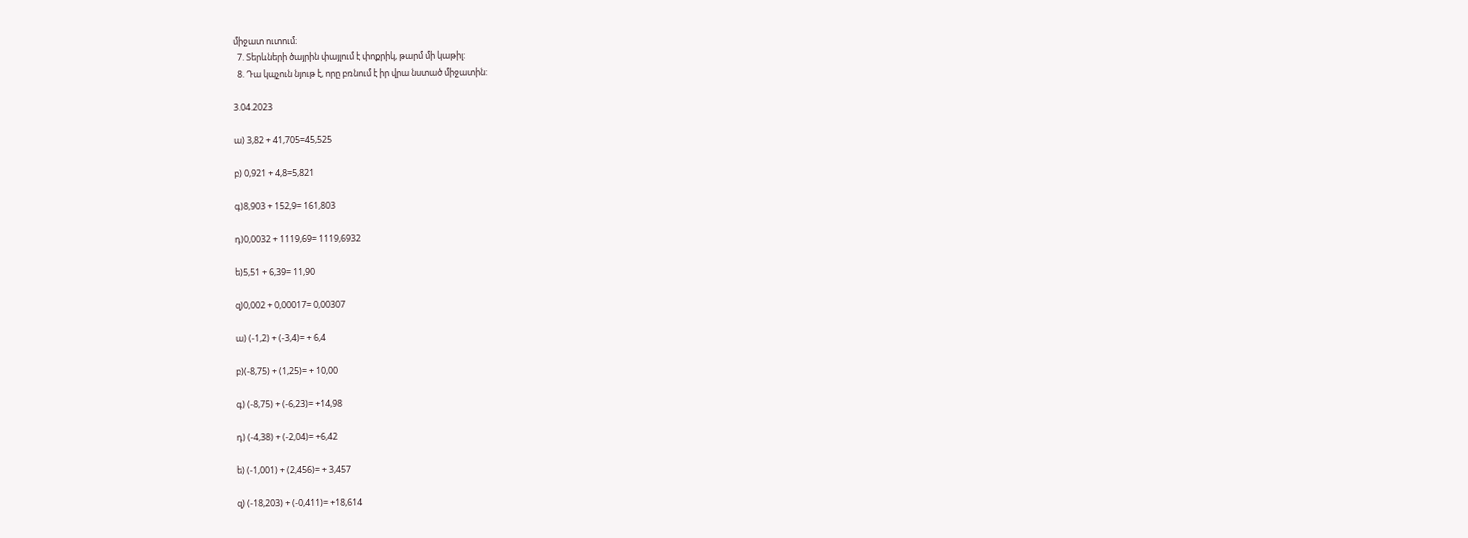միջատ ուտում։
  7. Տերևների ծայրին փայլում է փոքրիկ, թարմ մի կաթիլ:
  8. Դա կպչուն նյութ է, որը բռնում է իր վրա նստած միջատին:

3.04.2023

ա) 3,82 + 41,705=45,525

բ) 0,921 + 4,8=5,821

գ)8,903 + 152,9= 161,803

դ)0,0032 + 1119,69= 1119,6932

ե)5,51 + 6,39= 11,90

զ)0,002 + 0,00017= 0,00307

ա) (-1,2) + (-3,4)= + 6,4

բ)(-8,75) + (1,25)= + 10,00

գ) (-8,75) + (-6,23)= +14,98

դ) (-4,38) + (-2,04)= +6,42

ե) (-1,001) + (2,456)= + 3,457

զ) (-18,203) + (-0,411)= +18,614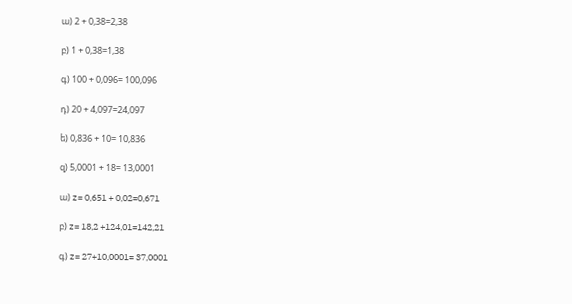ա) 2 + 0,38=2,38

բ) 1 + 0,38=1,38

գ) 100 + 0,096= 100,096

դ) 20 + 4,097=24,097

ե) 0,836 + 10= 10,836

զ) 5,0001 + 18= 13,0001

ա) z= 0,651 + 0,02=0,671

բ) z= 18,2 +124,01=142,21

գ) z= 27+10,0001= 37,0001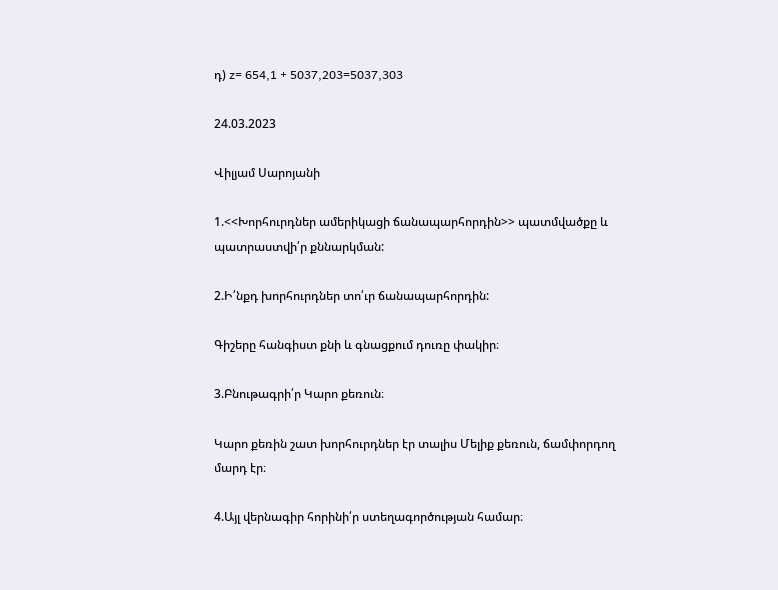դ) z= 654,1 + 5037,203=5037,303

24.03.2023

Վիլյամ Սարոյանի

1.<<Խորհուրդներ ամերիկացի ճանապարհորդին>> պատմվածքը և պատրաստվի՛ր քննարկման:

2.Ի՛նքդ խորհուրդներ տո՛ւր ճանապարհորդին:

Գիշերը հանգիստ քնի և գնացքում դուռը փակիր։

3.Բնութագրի՛ր Կարո քեռուն։

Կարո քեռին շատ խորհուրդներ էր տալիս Մելիք քեռուն, ճամփորդող մարդ էր։

4.Այլ վերնագիր հորինի՛ր ստեղագործության համար։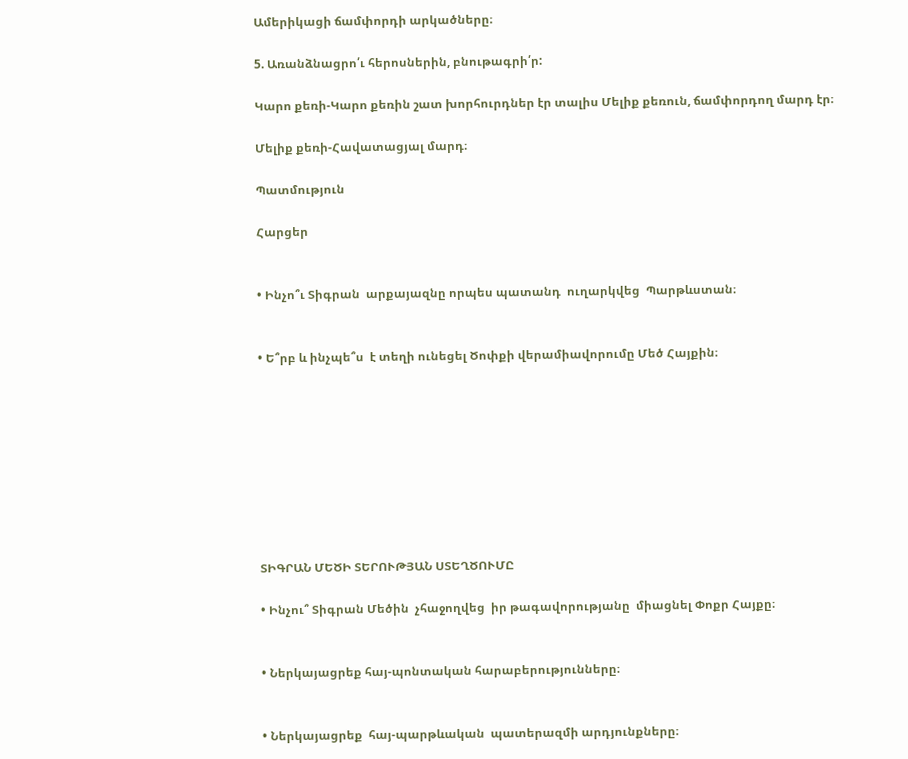Ամերիկացի ճամփորդի արկածները։

5. Առանձնացրո՛ւ հերոսներին, բնութագրի՛ր:

Կարո քեռի-Կարո քեռին շատ խորհուրդներ էր տալիս Մելիք քեռուն, ճամփորդող մարդ էր։

Մելիք քեռի-Հավատացյալ մարդ։

Պատմություն

Հարցեր


• Ինչո՞ւ Տիգրան  արքայազնը որպես պատանդ  ուղարկվեց  Պարթևստան։


• Ե՞րբ և ինչպե՞ս  է տեղի ունեցել Ծոփքի վերամիավորումը Մեծ Հայքին։









ՏԻԳՐԱՆ ՄԵԾԻ ՏԵՐՈՒԹՅԱՆ ՍՏԵՂԾՈՒՄԸ

• Ինչու՞ Տիգրան Մեծին  չհաջողվեց  իր թագավորությանը  միացնել Փոքր Հայքը։


• Ներկայացրեք հայ-պոնտական հարաբերությունները։


• Ներկայացրեք  հայ-պարթևական  պատերազմի արդյունքները։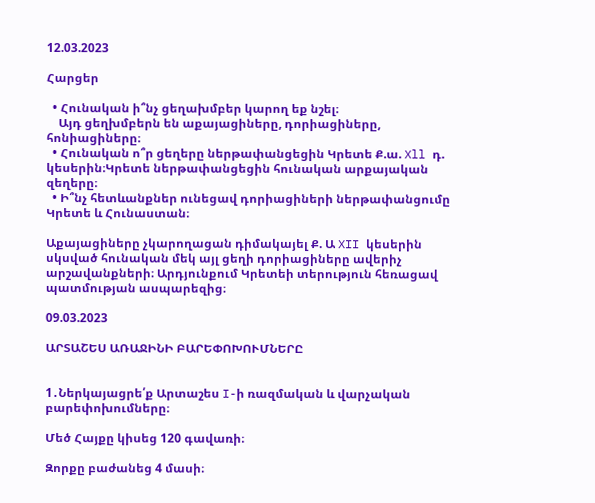12.03.2023

Հարցեր

  • Հունական ի՞նչ ցեղախմբեր կարող եք նշել։
    Այդ ցեղխմբերն են աքայացիները, դորիացիները, հոնիացիները։
  • Հունական ո՞ր ցեղերը ներթափանցեցին Կրետե Ք.ա. Xll դ. կեսերին։Կրետե ներթափանցեցին հունական արքայական զեղերը։
  • Ի՞նչ հետևանքներ ունեցավ դորիացիների ներթափանցումը Կրետե և Հունաստան։

Աքայացիները չկարողացան դիմակայել Ք. Ա XII կեսերին սկսված հունական մեկ այլ ցեղի դորիացիները ավերիչ արշավանքների։ Արդյունքում Կրետեի տերություն հեռացավ պատմության ասպարեզից։

09.03.2023

ԱՐՏԱՇԵՍ ԱՌԱՋԻՆԻ ԲԱՐԵՓՈԽՈՒՄՆԵՐԸ


1․Ներկայացրե՛ք Արտաշես I-ի ռազմական և վարչական բարեփոխումները։

Մեծ Հայքը կիսեց 120 գավառի։

Զորքը բաժանեց 4 մասի։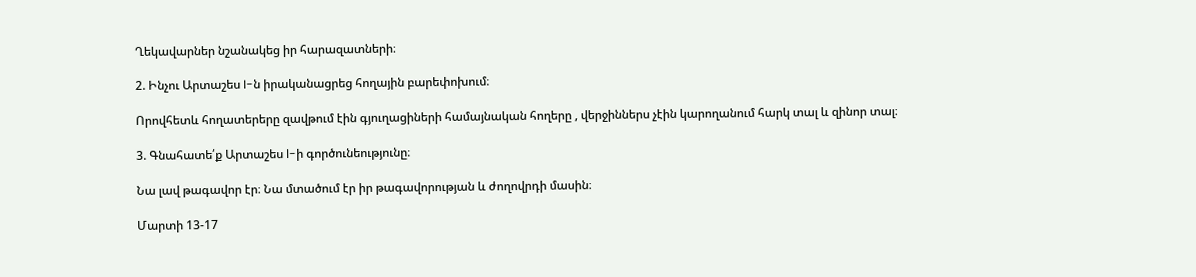Ղեկավարներ նշանակեց իր հարազատների։

2. Ինչու Արտաշես I-ն իրականացրեց հողային բարեփոխում։

Որովհետև հողատերերը զավթում էին գյուղացիների համայնական հողերը , վերջիններս չէին կարողանում հարկ տալ և զինոր տալ։

3. Գնահատե՛ք Արտաշես l-ի գործունեությունը։

Նա լավ թագավոր էր։ Նա մտածում էր իր թագավորության և ժողովրդի մասին։

Մարտի 13-17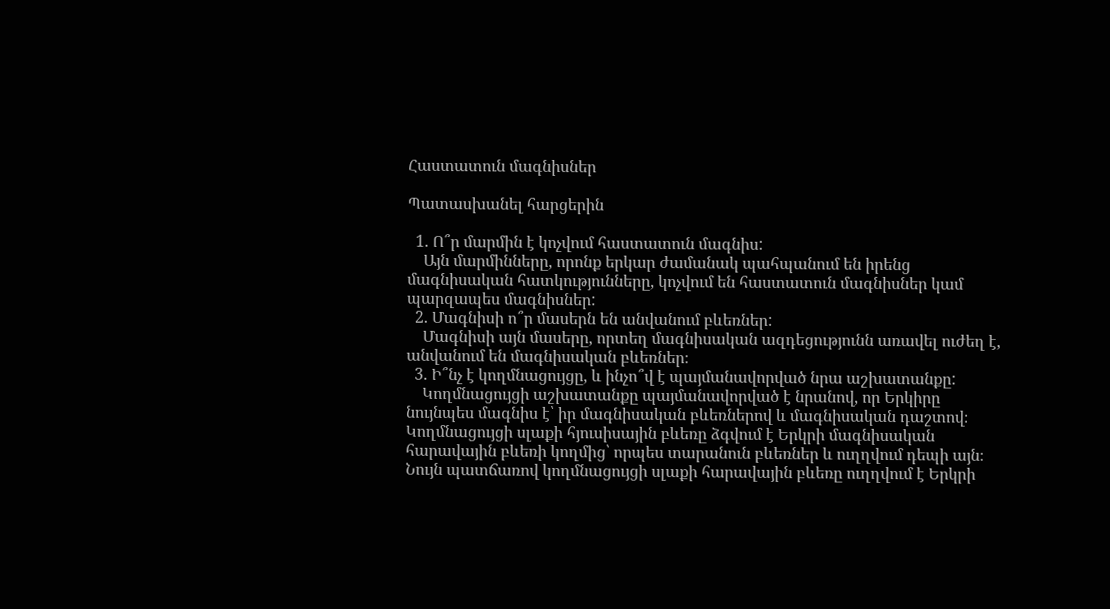Հաստատուն մագնիսներ

Պատասխանել հարցերին

  1. Ո՞ր մարմին է կոչվում հաստատուն մագնիս:
    Այն մարմինները, որոնք երկար ժամանակ պահպանում են իրենց մագնիսական հատկությունները, կոչվում են հաստատուն մագնիսներ կամ պարզապես մագնիսներ:
  2. Մագնիսի ո՞ր մասերն են անվանում բևեռներ:
    Մագնիսի այն մասերը, որտեղ մագնիսական ազդեցությունն առավել ուժեղ է, անվանում են մագնիսական բևեռներ։
  3. Ի՞նչ է կողմնացույցը, և ինչո՞վ է պայմանավորված նրա աշխատանքը:
    Կողմնացույցի աշխատանքը պայմանավորված է նրանով, որ Երկիրը նույնպես մագնիս է՝ իր մագնիսական բևեռներով և մագնիսական դաշտով։ Կողմնացույցի սլաքի հյուսիսային բևեռը ձգվում է Երկրի մագնիսական հարավային բևեռի կողմից՝ որպես տարանուն բևեռներ և ուղղվում դեպի այն։ Նույն պատճառով կողմնացույցի սլաքի հարավային բևեռը ուղղվում է Երկրի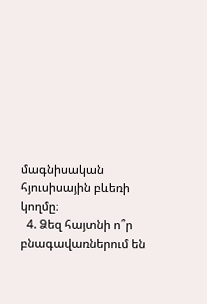մագնիսական հյուսիսային բևեռի կողմը։
  4. Ձեզ հայտնի ո՞ր բնագավառներում են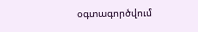օգտագործվում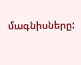մագնիսները: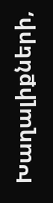Խաղալիքների,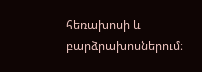հեռախոսի և բարձրախոսներում։